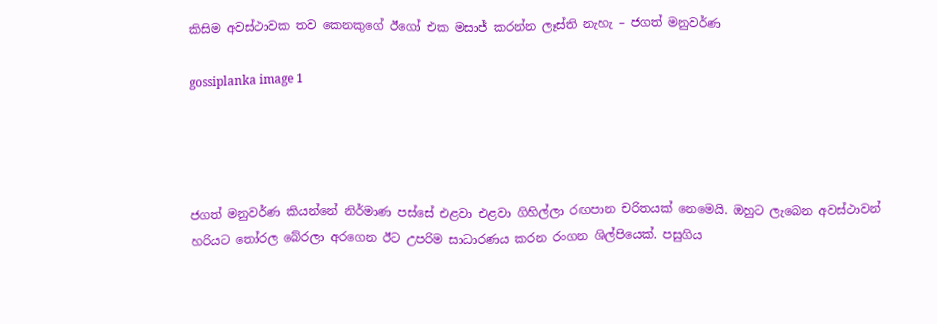කිසිම අවස්ථාවක තව කෙනකුගේ ඊගෝ එක මසාජ් කරන්න ලෑස්ති නැහැ – ජගත් මනුවර්ණ

gossiplanka image 1




ජගත් මනුවර්ණ කියන්නේ නිර්මාණ පස්සේ එළවා එළවා ගිහිල්ලා රඟපාන චරිතයක් නෙමෙයි. ඔහුට ලැබෙන අවස්ථාවන් හරියට තෝරල බේරලා අරගෙන ඊට උපරිම සාධාරණය කරන රංගන ශිල්පියෙක්. පසුගිය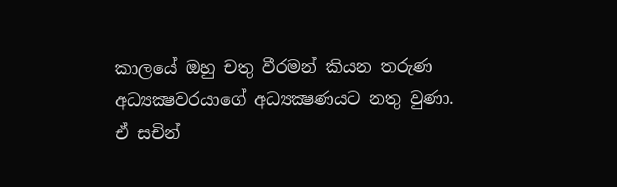කාලයේ ඔහු චතු වීරමන් කියන තරුණ අධ්‍යක්‍ෂවරයාගේ අධ්‍යක්‍ෂණයට නතු වුණා. ඒ සචින්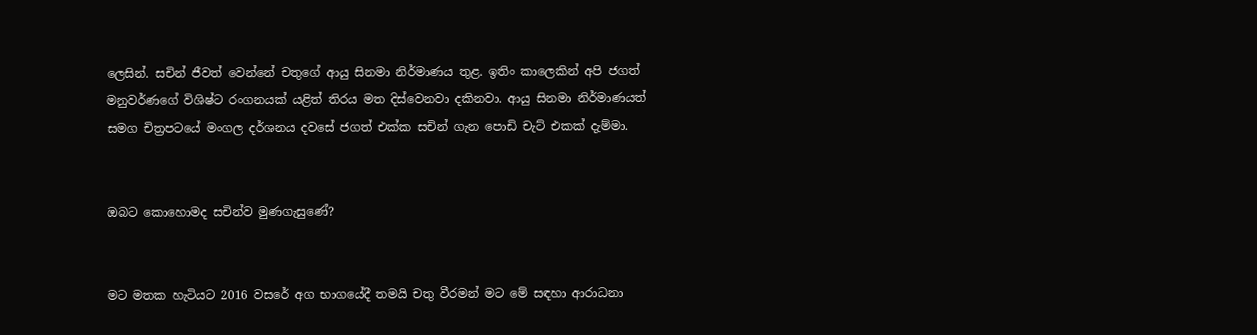ලෙසින්. සචින් ජීවත් වෙන්නේ චතුගේ ආයු සිනමා නිර්මාණය තුළ. ඉතිං කාලෙකින් අපි ජගත් මනුවර්ණගේ විශිෂ්ට රංගනයක් යළිත් තිරය මත දිස්වෙනවා දකිනවා. ආයු සිනමා නිර්මාණයත් සමග චිත්‍රපටයේ මංගල දර්ශනය දවසේ ජගත් එක්ක සචින් ගැන පොඩි චැට් එකක් දැම්මා.


ඔබට කොහොමද සචින්ව මුණගැසුණේ?


මට මතක හැටියට 2016 වසරේ අග භාගයේදී තමයි චතු වීරමන් මට මේ සඳහා ආරාධනා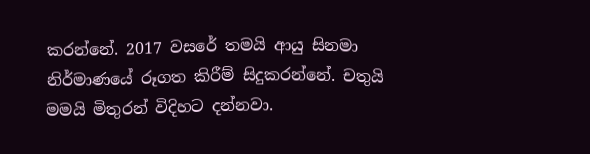කරන්නේ. 2017 වසරේ තමයි ආයු සිනමා නිර්මාණයේ රූගත කිරීම් සිදුකරන්නේ. චතුයි මමයි මිතුරන් විදිහට දන්නවා.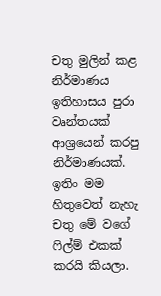චතු මුලින් කළ නිර්මාණය ඉතිහාසය පුරා වෘන්තයක් ආශ්‍රයෙන් කරපු නිර්මාණයක්. ඉතිං මම හිතුවෙත් නැහැ චතු මේ වගේ ෆිල්ම් එකක් කරයි කියලා.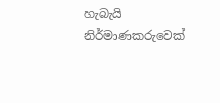හැබැයි නිර්මාණකරුවෙක්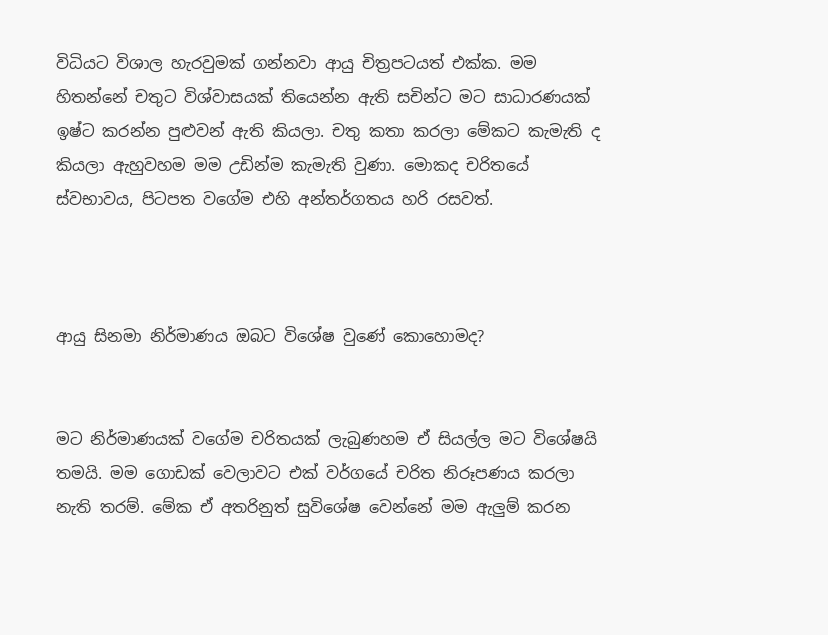විධියට විශාල හැරවුමක් ගන්නවා ආයු චිත්‍රපටයත් එක්ක. මම හිතන්නේ චතුට විශ්වාසයක් තියෙන්න ඇති සචින්ට මට සාධාරණයක් ඉෂ්ට කරන්න පුළුවන් ඇති කියලා. චතු කතා කරලා මේකට කැමැති ද කියලා ඇහුවහම මම උඩින්ම කැමැති වුණා. මොකද චරිතයේ ස්වභාවය, පිටපත වගේම එහි අන්තර්ගතය හරි රසවත්.



ආයු සිනමා නිර්මාණය ඔබට විශේෂ වුණේ කොහොමද?


මට නිර්මාණයක් වගේම චරිතයක් ලැබුණහම ඒ සියල්ල මට විශේෂයි තමයි. මම ගොඩක් වෙලාවට එක් වර්ගයේ චරිත නිරූපණය කරලා නැති තරම්. මේක ඒ අතරිනුත් සුවිශේෂ වෙන්නේ මම ඇලුම් කරන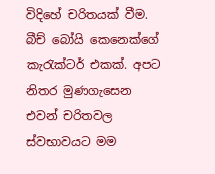විදිහේ චරිතයක් වීම. බීච් බෝයි කෙනෙක්ගේ කැරැක්ටර් එකක්. අපට නිතර මුණගැසෙන එවන් චරිතවල ස්වභාවයට මම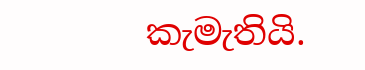කැමැතියි.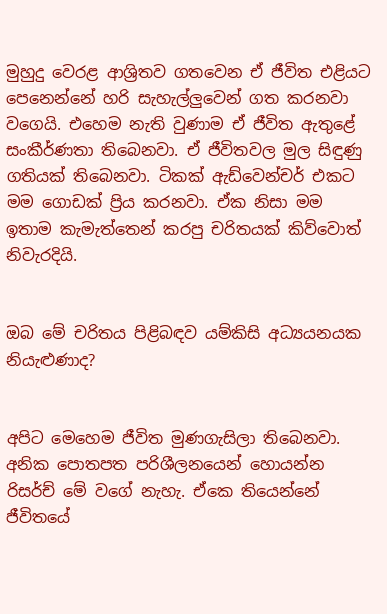මුහුදු වෙරළ ආශ්‍රිතව ගතවෙන ඒ ජීවිත එළියට පෙනෙන්නේ හරි සැහැල්ලුවෙන් ගත කරනවා වගෙයි. එහෙම නැති වුණාම ඒ ජීවිත ඇතුළේ සංකීර්ණතා තිබෙනවා. ඒ ජීවිතවල මුල සිඳුණු ගතියක් තිබෙනවා. ටිකක් ඇඩ්වෙන්චර් එකට මම ගොඩක් ප්‍රිය කරනවා. ඒක නිසා මම ඉතාම කැමැත්තෙන් කරපු චරිතයක් කිව්වොත් නිවැරදියි.


ඔබ මේ චරිතය පිළිබඳව යම්කිසි අධ්‍යයනයක නියැළුණාද?


අපිට මෙහෙම ජීවිත මුණගැසිලා තිබෙනවා. අනික පොතපත පරිශීලනයෙන් හොයන්න රිසර්ච් මේ වගේ නැහැ. ඒකෙ තියෙන්නේ ජීවිතයේ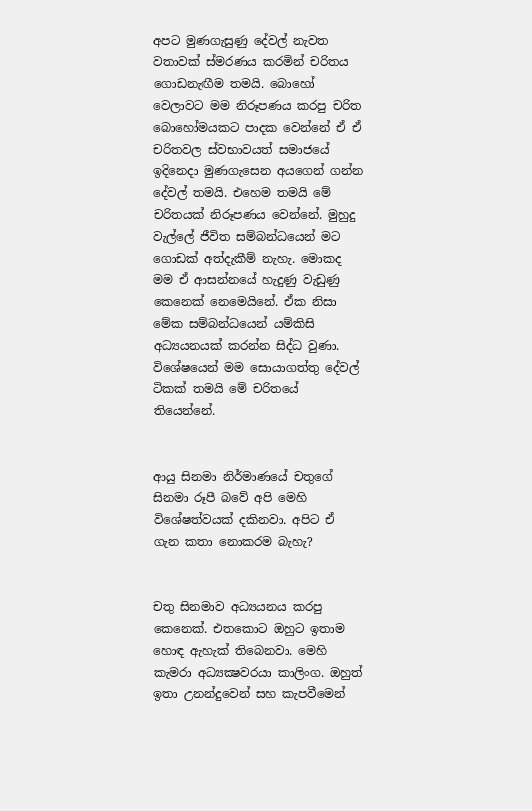අපට මුණගැසුණු දේවල් නැවත වතාවක් ස්මරණය කරමින් චරිතය ගොඩනැඟීම තමයි. බොහෝ වෙලාවට මම නිරූපණය කරපු චරිත බොහෝමයකට පාදක වෙන්නේ ඒ ඒ චරිතවල ස්වභාවයත් සමාජයේ ඉදිනෙදා මුණගැසෙන අයගෙන් ගන්න දේවල් තමයි. එහෙම තමයි මේ චරිතයක් නිරූපණය වෙන්නේ. මුහුදු වැල්ලේ ජීවිත සම්බන්ධයෙන් මට ගොඩක් අත්දැකීම් නැහැ. මොකද මම ඒ ආසන්නයේ හැදුණු වැඩුණු කෙනෙක් නෙමෙයිනේ. ඒක නිසා මේක සම්බන්ධයෙන් යම්කිසි අධ්‍යයනයක් කරන්න සිද්ධ වුණා. විශේෂයෙන් මම සොයාගත්තු දේවල් ටිකක් තමයි මේ චරිතයේ තියෙන්නේ.


ආයු සිනමා නිර්මාණයේ චතුගේ සිනමා රූපී බවේ අපි මෙහි විශේෂත්වයක් දකිනවා. අපිට ඒ ගැන කතා නොකරම බැහැ?


චතු සිනමාව අධ්‍යයනය කරපු කෙනෙක්. එතකොට ඔහුට ඉතාම හොඳ ඇහැක් තිබෙනවා. මෙහි කැමරා අධ්‍යක්‍ෂවරයා කාලිංග. ඔහුත් ඉතා උනන්දුවෙන් සහ කැපවීමෙන්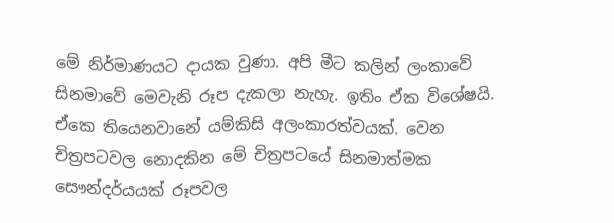මේ නිර්මාණයට දායක වුණා. අපි මීට කලින් ලංකාවේ සිනමාවේ මෙවැනි රූප දැකලා නැහැ. ඉතිං ඒක විශේෂයි. ඒකෙ තියෙනවානේ යම්කිසි අලංකාරත්වයක්. වෙන චිත්‍රපටවල නොදකින මේ චිත්‍රපටයේ සිනමාත්මක සෞන්දර්යයක් රූපවල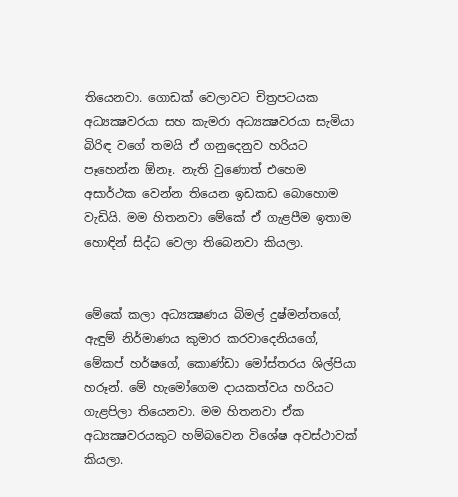තියෙනවා. ගොඩක් වෙලාවට චිත්‍රපටයක අධ්‍යක්‍ෂවරයා සහ කැමරා අධ්‍යක්‍ෂවරයා සැමියා බිරිඳ වගේ තමයි ඒ ගනුදෙනුව හරියට පෑහෙන්න ඕනෑ. නැති වුණොත් එහෙම අසාර්ථක වෙන්න තියෙන ඉඩකඩ බොහොම වැඩියි. මම හිතනවා මේකේ ඒ ගැළපීම ඉතාම හොඳින් සිද්ධ වෙලා තිබෙනවා කියලා.


මේකේ කලා අධ්‍යක්‍ෂණය බිමල් දුෂ්මන්තගේ, ඇඳුම් නිර්මාණය කුමාර කරවාදෙනියගේ, මේකප් හර්ෂගේ, කොණ්ඩා මෝස්තරය ශිල්පියා හරූන්. මේ හැමෝගෙම දායකත්වය හරියට ගැළපිලා තියෙනවා. මම හිතනවා ඒක අධ්‍යක්‍ෂවරයකුට හම්බවෙන විශේෂ අවස්ථාවක් කියලා.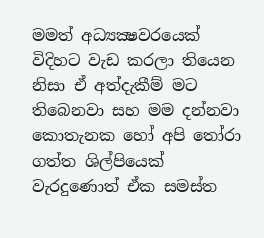මමත් අධ්‍යක්‍ෂවරයෙක් විදිහට වැඩ කරලා තියෙන නිසා ඒ අත්දැකීම් මට තිබෙනවා සහ මම දන්නවා කොතැනක හෝ අපි තෝරා ගත්ත ශිල්පියෙක් වැරදුණොත් ඒක සමස්ත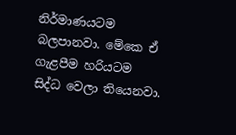නිර්මාණයටම බලපානවා. මේකෙ ඒ ගැළපීම හරියටම සිද්ධ වෙලා තියෙනවා.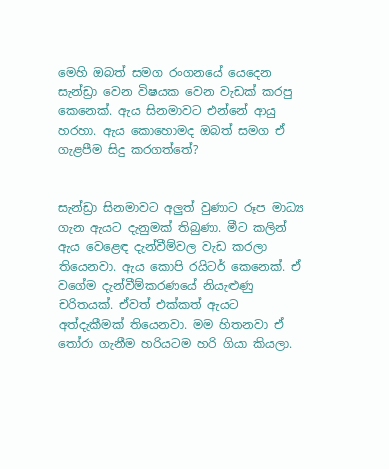මෙහි ඔබත් සමග රංගනයේ යෙදෙන සැන්ඩ්‍රා වෙන විෂයක වෙන වැඩක් කරපු කෙනෙක්. ඇය සිනමාවට එන්නේ ආයු හරහා. ඇය කොහොමද ඔබත් සමග ඒ ගැළපීම සිදු කරගත්තේ?


සැන්ඩ්‍රා සිනමාවට අලුත් වුණාට රූප මාධ්‍ය ගැන ඇයට දැනුමක් තිබුණා. මීට කලින් ඇය වෙළෙඳ දැන්වීම්වල වැඩ කරලා තියෙනවා. ඇය කොපි රයිටර් කෙනෙක්. ඒ වගේම දැන්වීම්කරණයේ නියැළුණු චරිතයක්. ඒවත් එක්කත් ඇයට අත්දැකීමක් තියෙනවා. මම හිතනවා ඒ තෝරා ගැනීම හරියටම හරි ගියා කියලා.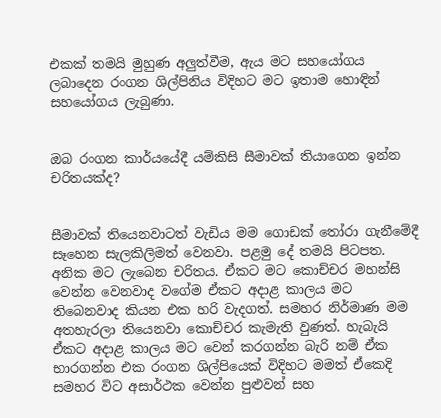එකක් තමයි මුහුණ අලුත්වීම, ඇය මට සහයෝගය ලබාදෙන රංගන ශිල්පිනිය විදිහට මට ඉතාම හොඳින් සහයෝගය ලැබුණා.


ඔබ රංගන කාර්යයේදී යම්කිසි සීමාවක් තියාගෙන ඉන්න චරිතයක්ද?


සීමාවක් තියෙනවාටත් වැඩිය මම ගොඩක් තෝරා ගැනීමේදී සෑහෙන සැලකිලිමත් වෙනවා. පළමු දේ තමයි පිටපත. අනික මට ලැබෙන චරිතය. ඒකට මට කොච්චර මහන්සි වෙන්න වෙනවාද වගේම ඒකට අදාළ කාලය මට තිබෙනවාද කියන එක හරි වැදගත්. සමහර නිර්මාණ මම අතහැරලා තියෙනවා කොච්චර කැමැති වුණත්. හැබැයි ඒකට අදාළ කාලය මට වෙන් කරගන්න බැරි නම් ඒක භාරගන්න එක රංගන ශිල්පියෙක් විදිහට මමත් ඒකෙදි සමහර විට අසාර්ථක වෙන්න පුළුවන් සහ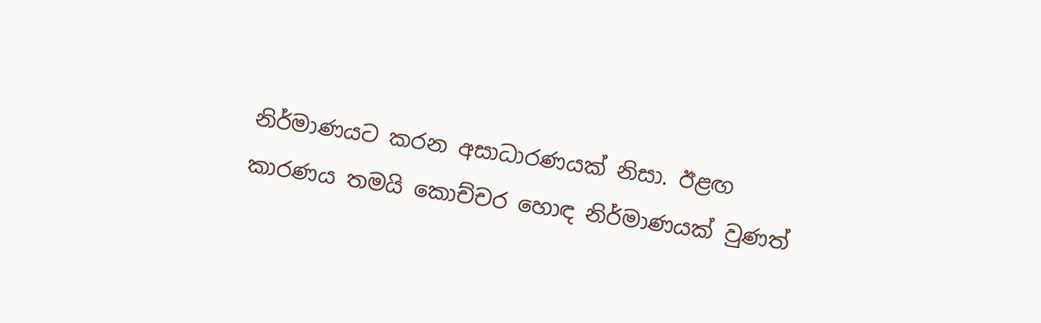නිර්මාණයට කරන අසාධාරණයක් නිසා. ඊළඟ කාරණය තමයි කොච්චර හොඳ නිර්මාණයක් වුණත්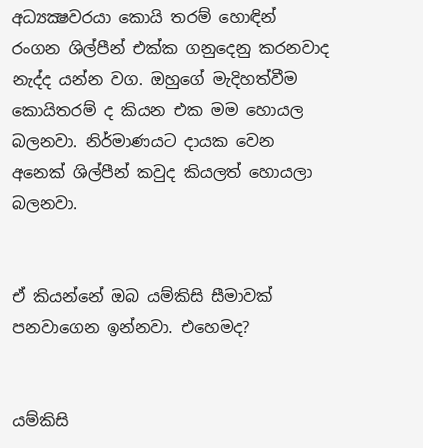අධ්‍යක්‍ෂවරයා කොයි තරම් හොඳින් රංගන ශිල්පීන් එක්ක ගනුදෙනු කරනවාද නැද්ද යන්න වග. ඔහුගේ මැදිහත්වීම කොයිතරම් ද කියන එක මම හොයල බලනවා. නිර්මාණයට දායක වෙන අනෙක් ශිල්පීන් කවුද කියලත් හොයලා බලනවා.


ඒ කියන්නේ ඔබ යම්කිසි සීමාවක් පනවාගෙන ඉන්නවා. එහෙමද?


යම්කිසි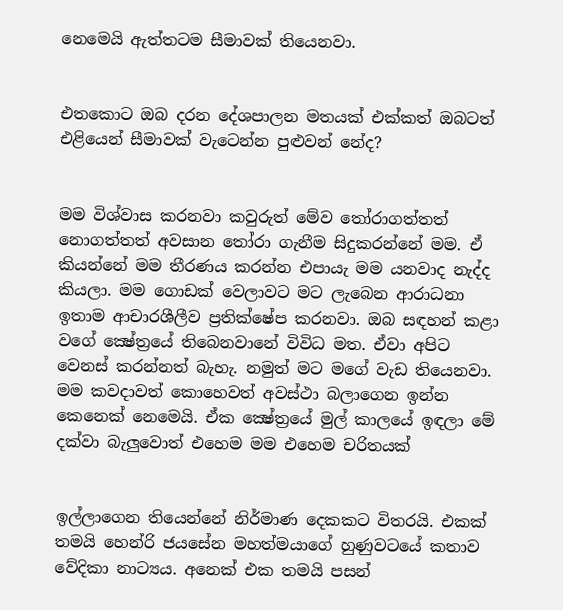නෙමෙයි ඇත්තටම සීමාවක් තියෙනවා.


එතකොට ඔබ දරන දේශපාලන මතයක් එක්කත් ඔබටත් එළියෙන් සීමාවක් වැටෙන්න පුළුවන් නේද?


මම විශ්වාස කරනවා කවුරුත් මේව තෝරාගත්තත් නොගත්තත් අවසාන තෝරා ගැනීම සිදුකරන්නේ මම. ඒ කියන්නේ මම තීරණය කරන්න එපායැ මම යනවාද නැද්ද කියලා. මම ගොඩක් වෙලාවට මට ලැබෙන ආරාධනා ඉතාම ආචාරශීලීව ප්‍රතික්ෂේප කරනවා. ඔබ සඳහන් කළා වගේ ක්‍ෂේත්‍රයේ තිබෙනවානේ විවිධ මත. ඒවා අපිට වෙනස් කරන්නත් බැහැ. නමුත් මට මගේ වැඩ තියෙනවා. මම කවදාවත් කොහෙවත් අවස්ථා බලාගෙන ඉන්න කෙනෙක් නෙමෙයි. ඒක ක්‍ෂේත්‍රයේ මුල් කාලයේ ඉඳලා මේ දක්වා බැලුවොත් එහෙම මම එහෙම චරිතයක්


ඉල්ලාගෙන තියෙන්නේ නිර්මාණ දෙකකට විතරයි. එකක් තමයි හෙන්රි ජයසේන මහත්මයාගේ හුණුවටයේ කතාව වේදිකා නාට්‍යය. අනෙක් එක තමයි පසන්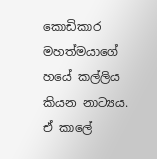කොඩිකාර මහත්මයාගේ හයේ කල්ලිය කියන නාට්‍යය. ඒ කාලේ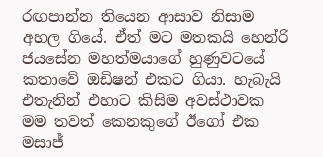රඟපාන්න තියෙන ආසාව නිසාම අහල ගියේ. ඒත් මට මතකයි හෙන්රි ජයසේන මහත්මයාගේ හුණුවටයේ කතාවේ ඔඩිෂන් එකට ගියා. හැබැයි එතැනින් එහාට කිසිම අවස්ථාවක මම තවත් කෙනකුගේ ඊගෝ එක මසාජ්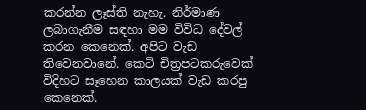කරන්න ලෑස්ති නැහැ. නිර්මාණ ලබාගැනීම සඳහා මම විවිධ දේවල් කරන කෙනෙක්. අපිට වැඩ තිවෙනවානේ. කෙටි චිත්‍රපටකරුවෙක් විදිහට සෑහෙන කාලයක් වැඩ කරපු කෙනෙක්.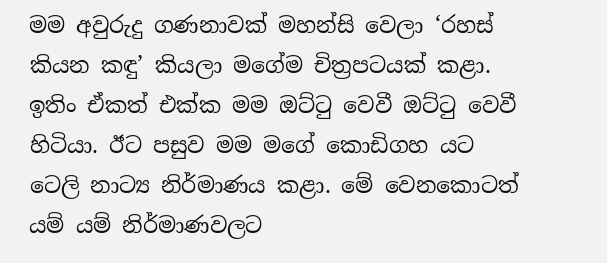මම අවුරුදු ගණනාවක් මහන්සි වෙලා ‘රහස් කියන කඳු’ කියලා මගේම චිත්‍රපටයක් කළා. ඉතිං ඒකත් එක්ක මම ඔට්ටු වෙවී ඔට්ටු වෙවී හිටියා. ඊට පසුව මම මගේ කොඩිගහ යට ටෙලි නාට්‍ය නිර්මාණය කළා. මේ වෙනකොටත් යම් යම් නිර්මාණවලට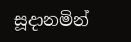සූදානමින්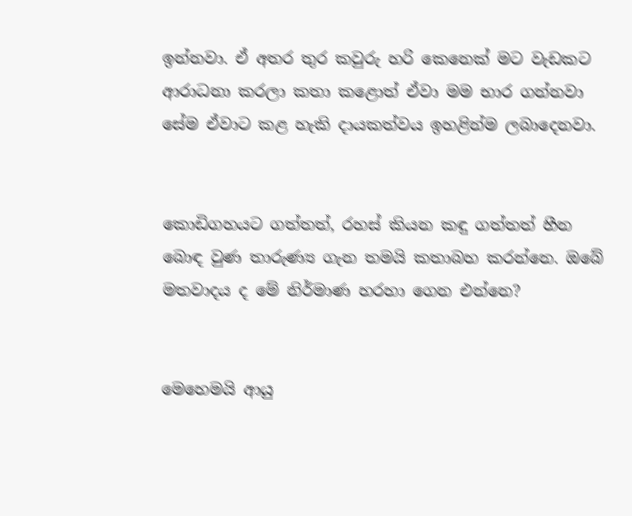ඉන්නවා. ඒ අතර තුර කවුරු හරි කෙනෙක් මට වැඩකට ආරාධනා කරලා කතා කළොත් ඒවා මම භාර ගන්නවා සේම ඒවාට කළ හැකි දායකත්වය ඉහළින්ම ලබාදෙනවා.


කොඩිගහයට ගත්තත්, රහස් කියන කඳු ගත්තත් හීන බොඳ වුණ තාරුණ්‍ය ගැන තමයි කතාබහ කරන්නෙ. ඔබේ මතවාදය ද මේ නිර්මාණ හරහා ගෙන එන්නෙ?


මෙහෙමයි ආයු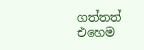ගත්තත් එහෙම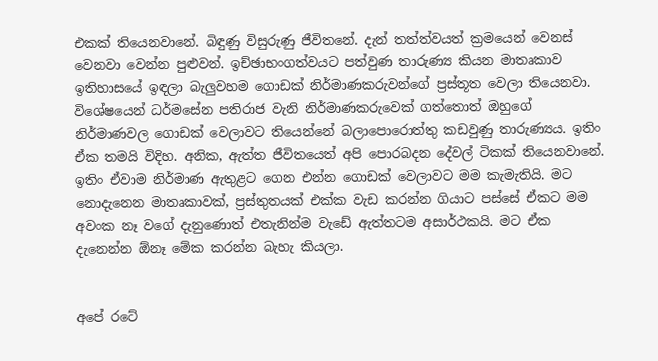එකක් තියෙනවානේ. බිඳුණු විසුරුණු ජීවිතනේ. දැන් තත්ත්වයත් ක්‍රමයෙන් වෙනස් වෙනවා වෙන්න පුළුවන්. ඉච්ඡාභංගත්වයට පත්වුණ තාරුණ්‍ය කියන මාතෘකාව ඉතිහාසයේ ඉඳලා බැලුවහම ගොඩක් නිර්මාණකරුවන්ගේ ප්‍රස්තූත වෙලා තියෙනවා. විශේෂයෙන් ධර්මසේන පතිරාජ වැනි නිර්මාණකරුවෙක් ගත්තොත් ඔහුගේ නිර්මාණවල ගොඩක් වෙලාවට තියෙන්නේ බලාපොරොත්තු කඩවුණු තාරුණ්‍යය. ඉතිං ඒක තමයි විදිහ. අනික, ඇත්ත ජීවිතයෙත් අපි පොරබදන දේවල් ටිකක් තියෙනවානේ. ඉතිං ඒවාම නිර්මාණ ඇතුළට ගෙන එන්න ගොඩක් වෙලාවට මම කැමැතියි. මට නොදැනෙන මාතෘකාවක්, ප්‍රස්තුතයක් එක්ක වැඩ කරන්න ගියාට පස්සේ ඒකට මම අවංක නෑ වගේ දැනුණොත් එතැනින්ම වැඩේ ඇත්තටම අසාර්ථකයි. මට ඒක දැනෙන්න ඕනෑ මේක කරන්න බැහැ කියලා.


අපේ රටේ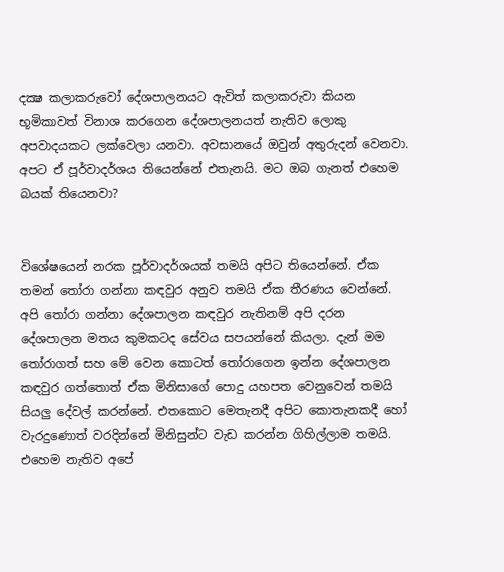දක්‍ෂ කලාකරුවෝ දේශපාලනයට ඇවිත් කලාකරුවා කියන භූමිකාවත් විනාශ කරගෙන දේශපාලනයත් නැතිව ලොකු අපවාදයකට ලක්වෙලා යනවා. අවසානයේ ඔවුන් අතුරුදන් වෙනවා. අපට ඒ පූර්වාදර්ශය තියෙන්නේ එතැනයි. මට ඔබ ගැනත් එහෙම බයක් තියෙනවා?


විශේෂයෙන් නරක පූර්වාදර්ශයක් තමයි අපිට තියෙන්නේ. ඒක තමන් තෝරා ගන්නා කඳවුර අනුව තමයි ඒක තීරණය වෙන්නේ. අපි තෝරා ගන්නා දේශපාලන කඳවුර නැතිනම් අපි දරන දේශපාලන මතය කුමකටද සේවය සපයන්නේ කියලා. දැන් මම තෝරාගත් සහ මේ වෙන කොටත් තෝරාගෙන ඉන්න දේශපාලන කඳවුර ගත්තොත් ඒක මිනිසාගේ පොදු යහපත වෙනුවෙන් තමයි සියලු දේවල් කරන්නේ. එතකොට මෙතැනදී අපිට කොතැනකදී හෝ වැරදුණොත් වරදින්නේ මිනිසුන්ට වැඩ කරන්න ගිහිල්ලාම තමයි. එහෙම නැතිව අපේ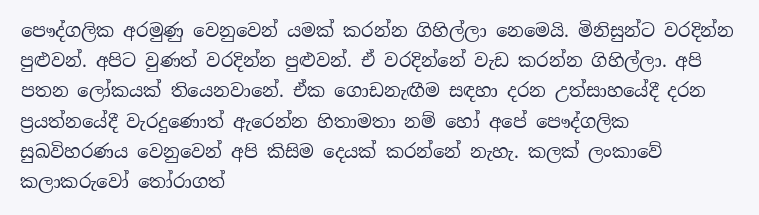පෞද්ගලික අරමුණු වෙනුවෙන් යමක් කරන්න ගිහිල්ලා නෙමෙයි. මිනිසුන්ට වරදින්න පුළුවන්. අපිට වුණත් වරදින්න පුළුවන්. ඒ වරදින්නේ වැඩ කරන්න ගිහිල්ලා. අපි පතන ලෝකයක් තියෙනවානේ. ඒක ගොඩනැඟීම සඳහා දරන උත්සාහයේදී දරන ප්‍රයත්නයේදී වැරදුණොත් ඇරෙන්න හිතාමතා නම් හෝ අපේ පෞද්ගලික සුඛවිහරණය වෙනුවෙන් අපි කිසිම දෙයක් කරන්නේ නැහැ. කලක් ලංකාවේ කලාකරුවෝ තෝරාගත්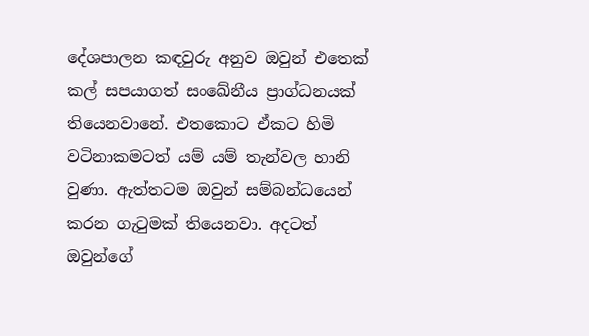දේශපාලන කඳවුරු අනුව ඔවුන් එතෙක් කල් සපයාගත් සංඛේනීය ප්‍රාග්ධනයක් තියෙනවානේ. එතකොට ඒකට හිමි වටිනාකමටත් යම් යම් තැන්වල හානි වුණා. ඇත්තටම ඔවුන් සම්බන්ධයෙන් කරන ගැටුමක් තියෙනවා. අදටත් ඔවුන්ගේ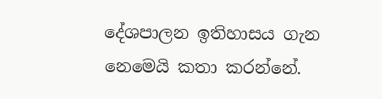දේශපාලන ඉතිහාසය ගැන නෙමෙයි කතා කරන්නේ.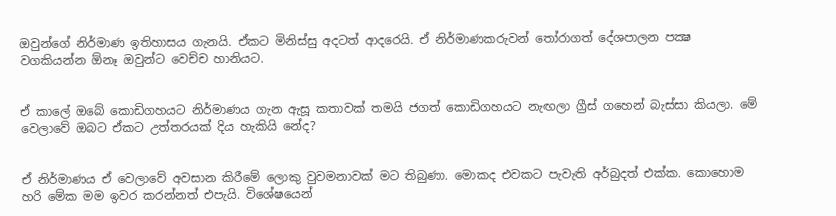ඔවුන්ගේ නිර්මාණ ඉතිහාසය ගැනයි. ඒකට මිනිස්සු අදටත් ආදරෙයි. ඒ නිර්මාණකරුවන් තෝරාගත් දේශපාලන පක්‍ෂ වගකියන්න ඕනෑ ඔවුන්ට වෙච්ච හානියට.


ඒ කාලේ ඔබේ කොඩිගහයට නිර්මාණය ගැන ඇසූ කතාවක් තමයි ජගත් කොඩිගහයට නැඟලා ග්‍රීස් ගහෙන් බැස්සා කියලා. මේ වෙලාවේ ඔබට ඒකට උත්තරයක් දිය හැකියි නේද?


ඒ නිර්මාණය ඒ වෙලාවේ අවසාන කිරීමේ ලොකු වුවමනාවක් මට තිබුණා. මොකද එවකට පැවැති අර්බුදත් එක්ක. කොහොම හරි මේක මම ඉවර කරන්නත් එපැයි. විශේෂයෙන්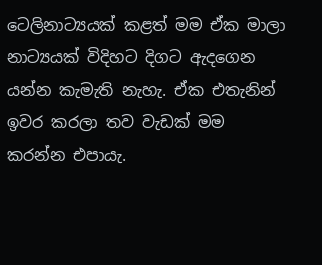ටෙලිනාට්‍යයක් කළත් මම ඒක මාලා නාට්‍යයක් විදිහට දිගට ඇදගෙන යන්න කැමැති නැහැ. ඒක එතැනින් ඉවර කරලා තව වැඩක් මම කරන්න එපායැ.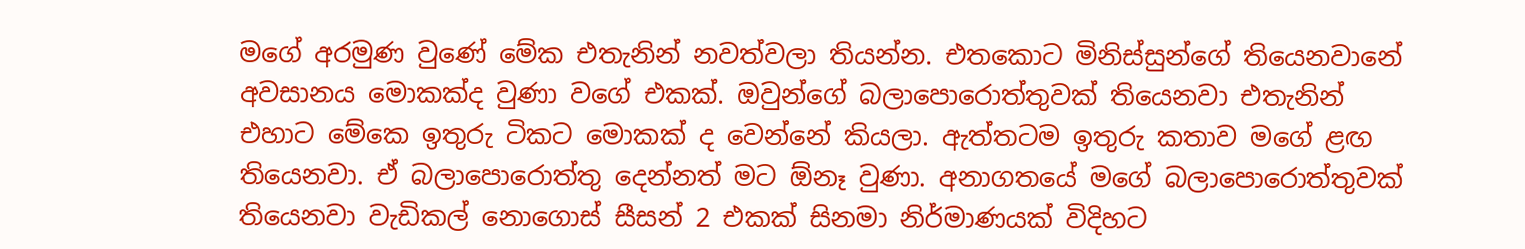මගේ අරමුණ වුණේ මේක එතැනින් නවත්වලා තියන්න. එතකොට මිනිස්සුන්ගේ තියෙනවානේ අවසානය මොකක්ද වුණා වගේ එකක්. ඔවුන්ගේ බලාපොරොත්තුවක් තියෙනවා එතැනින් එහාට මේකෙ ඉතුරු ටිකට මොකක් ද වෙන්නේ කියලා. ඇත්තටම ඉතුරු කතාව මගේ ළඟ තියෙනවා. ඒ බලාපොරොත්තු දෙන්නත් මට ඕනෑ වුණා. අනාගතයේ මගේ බලාපොරොත්තුවක් තියෙනවා වැඩිකල් නොගොස් සීසන් 2 එකක් සිනමා නිර්මාණයක් විදිහට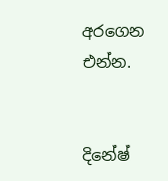අරගෙන එන්න.


දිනේෂ්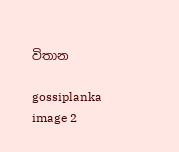විතාන

gossiplanka image 2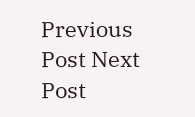Previous Post Next Post